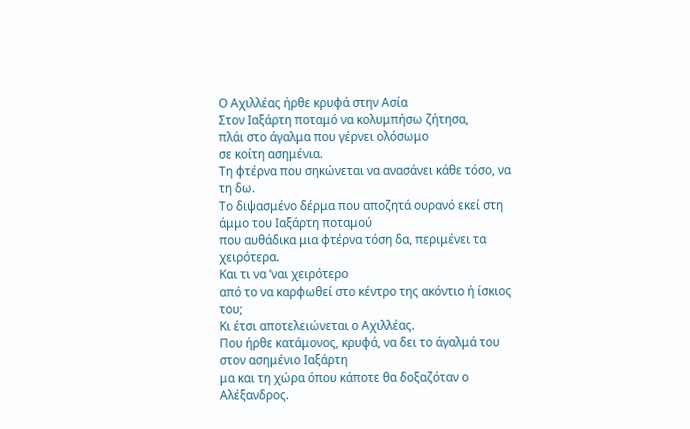Ο Αχιλλέας ήρθε κρυφά στην Ασία
Στον Ιαξάρτη ποταμό να κολυμπήσω ζήτησα,
πλάι στο άγαλμα που γέρνει ολόσωμο
σε κοίτη ασημένια.
Τη φτέρνα που σηκώνεται να ανασάνει κάθε τόσο, να τη δω.
Το διψασμένο δέρμα που αποζητά ουρανό εκεί στη άμμο του Ιαξάρτη ποταμού
που αυθάδικα μια φτέρνα τόση δα, περιμένει τα χειρότερα.
Και τι να ’ναι χειρότερο
από το να καρφωθεί στο κέντρο της ακόντιο ή ίσκιος του;
Κι έτσι αποτελειώνεται ο Αχιλλέας.
Που ήρθε κατάμονος, κρυφά, να δει το άγαλμά του στον ασημένιο Ιαξάρτη
μα και τη χώρα όπου κάποτε θα δοξαζόταν ο Αλέξανδρος.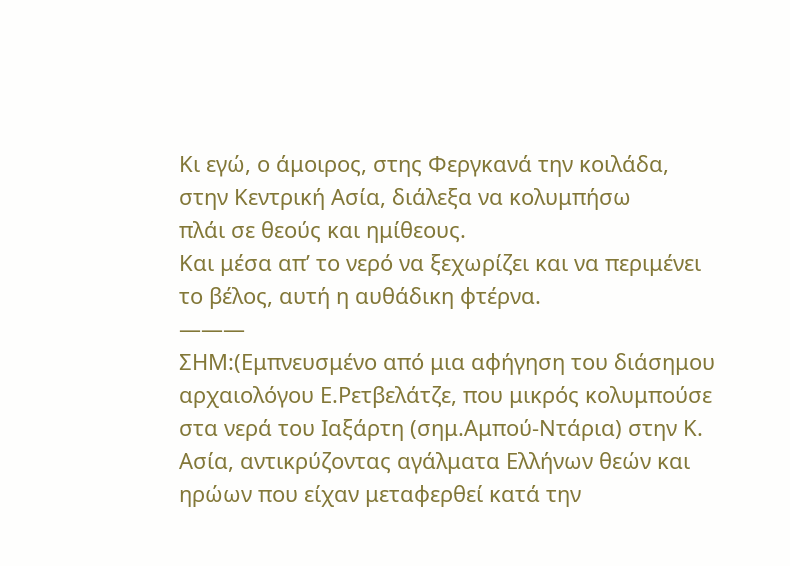Κι εγώ, ο άμοιρος, στης Φεργκανά την κοιλάδα, στην Κεντρική Ασία, διάλεξα να κολυμπήσω
πλάι σε θεούς και ημίθεους.
Και μέσα απ’ το νερό να ξεχωρίζει και να περιμένει το βέλος, αυτή η αυθάδικη φτέρνα.
———
ΣΗΜ:(Εμπνευσμένο από μια αφήγηση του διάσημου αρχαιολόγου Ε.Ρετβελάτζε, που μικρός κολυμπούσε στα νερά του Ιαξάρτη (σημ.Αμπού-Ντάρια) στην Κ. Ασία, αντικρύζοντας αγάλματα Ελλήνων θεών και ηρώων που είχαν μεταφερθεί κατά την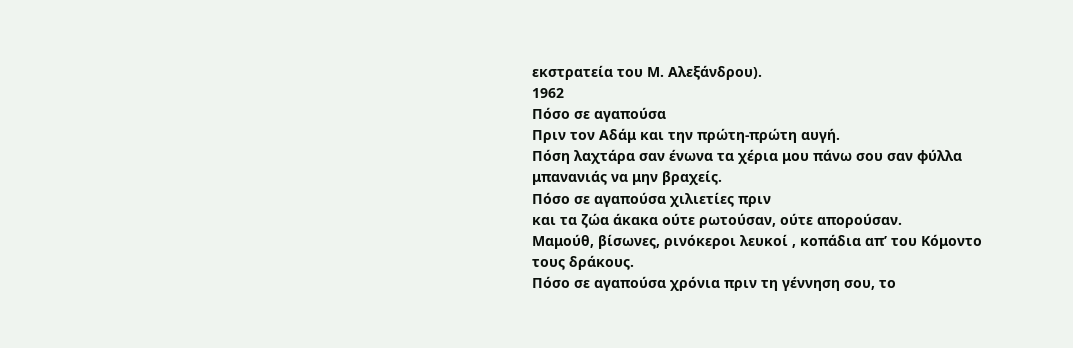εκστρατεία του Μ. Αλεξάνδρου).
1962
Πόσο σε αγαπούσα
Πριν τον Αδάμ και την πρώτη-πρώτη αυγή.
Πόση λαχτάρα σαν ένωνα τα χέρια μου πάνω σου σαν φύλλα μπανανιάς να μην βραχείς.
Πόσο σε αγαπούσα χιλιετίες πριν
και τα ζώα άκακα ούτε ρωτούσαν, ούτε απορούσαν.
Μαμούθ, βίσωνες, ρινόκεροι λευκοί , κοπάδια απ’ του Κόμοντο τους δράκους.
Πόσο σε αγαπούσα χρόνια πριν τη γέννηση σου, το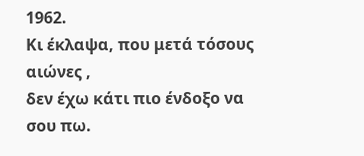1962.
Κι έκλαψα, που μετά τόσους αιώνες ,
δεν έχω κάτι πιο ένδοξο να σου πω.